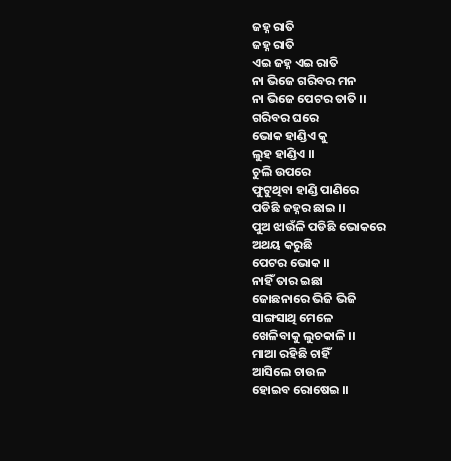ଜହ୍ନ ରାତି
ଜହ୍ନ ରାତି
ଏଇ ଜହ୍ନ ଏଇ ରାତି
ନା ଭିଜେ ଗରିବର ମନ
ନା ଭିଜେ ପେଟର ତାତି ।।
ଗରିବର ଘରେ
ଭୋକ ହାଣ୍ଡିଏ କୁ
ଲୁହ ହାଣ୍ଡିଏ ।।
ଚୁଲି ଉପରେ
ଫୁଟୁଥିବା ହାଣ୍ଡି ପାଣିରେ
ପଡିଛି ଜହ୍ନର ଛାଇ ।।
ପୁଅ ଝାଉଁଳି ପଡିଛି ଭୋକରେ
ଅଥୟ କରୁଛି
ପେଟର ଭୋକ ।।
ନାହିଁ ତାର ଇଛା
ଜୋଛନାରେ ଭିଜି ଭିଜି
ସାଙ୍ଗସାଥି ମେଳେ
ଖେଳିବାକୁ ଲୁଚକାଳି ।।
ମାଆ ରହିଛି ଚାହିଁ
ଆସିଲେ ଚାଉଳ
ହୋଇବ ରୋଷେଇ ।।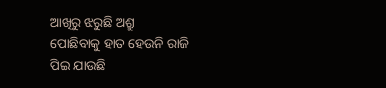ଆଖିରୁ ଝରୁଛି ଅଶ୍ରୁ
ପୋଛିବାକୁ ହାତ ହେଉନି ରାଜି
ପିଇ ଯାଉଛି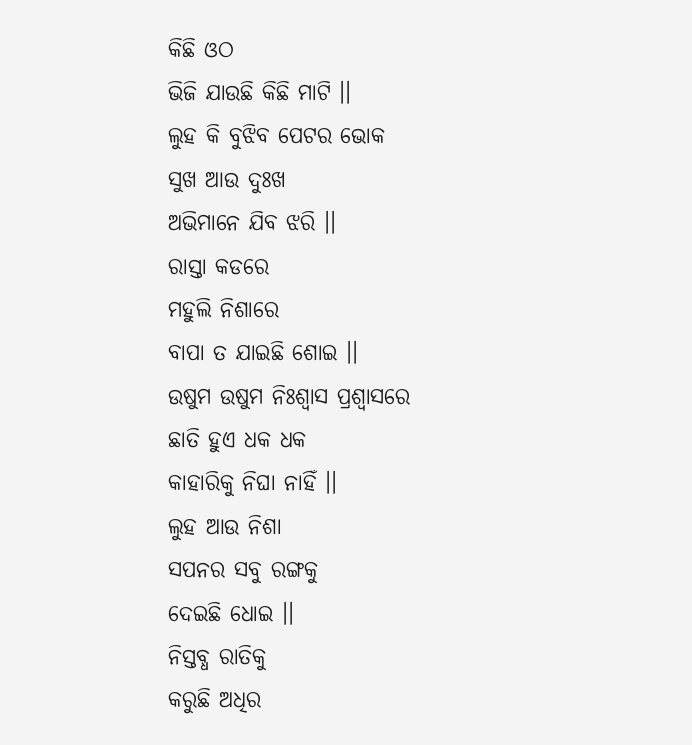କିଛି ଓଠ
ଭିଜି ଯାଉଛି କିଛି ମାଟି ।।
ଲୁହ କି ବୁଝିବ ପେଟର ଭୋକ
ସୁଖ ଆଉ ଦୁଃଖ
ଅଭିମାନେ ଯିବ ଝରି ।।
ରାସ୍ତା କଡରେ
ମହୁଲି ନିଶାରେ
ବାପା ତ ଯାଇଛି ଶୋଇ ।।
ଉଷୁମ ଉଷୁମ ନିଃଶ୍ବାସ ପ୍ରଶ୍ୱାସରେ
ଛାତି ହୁଏ ଧକ ଧକ
କାହାରିକୁ ନିଘା ନାହିଁ ।।
ଲୁହ ଆଉ ନିଶା
ସପନର ସବୁ ରଙ୍ଗକୁ
ଦେଇଛି ଧୋଇ ।।
ନିସ୍ତବ୍ଧ ରାତିକୁ
କରୁଛି ଅଧିର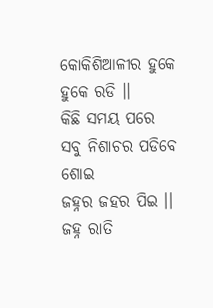କୋକିଶିଆଳୀର ହୁକେ ହୁକେ ରଡି ।।
କିଛି ସମୟ ପରେ
ସବୁ ନିଶାଚର ପଡିବେ ଶୋଇ
ଜହ୍ନର ଜହର ପିଇ ।।
ଜହ୍ନ ରାତି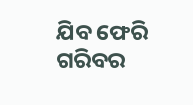ଯିବ ଫେରି
ଗରିବର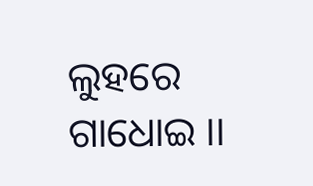ଲୁହରେ ଗାଧୋଇ ।।